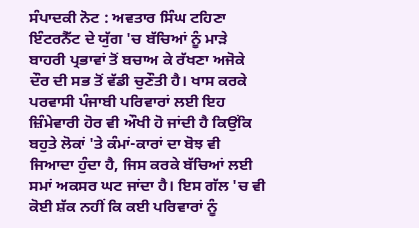ਸੰਪਾਦਕੀ ਨੋਟ : ਅਵਤਾਰ ਸਿੰਘ ਟਹਿਣਾ
ਇੰਟਰਨੈੱਟ ਦੇ ਯੁੱਗ 'ਚ ਬੱਚਿਆਂ ਨੂੰ ਮਾੜੇ ਬਾਹਰੀ ਪ੍ਰਭਾਵਾਂ ਤੋਂ ਬਚਾਅ ਕੇ ਰੱਖਣਾ ਅਜੋਕੇ ਦੌਰ ਦੀ ਸਭ ਤੋਂ ਵੱਡੀ ਚੁਣੌਤੀ ਹੈ। ਖਾਸ ਕਰਕੇ ਪਰਵਾਸੀ ਪੰਜਾਬੀ ਪਰਿਵਾਰਾਂ ਲਈ ਇਹ ਜ਼ਿੰਮੇਵਾਰੀ ਹੋਰ ਵੀ ਔਖੀ ਹੋ ਜਾਂਦੀ ਹੈ ਕਿਉਂਕਿ ਬਹੁਤੇ ਲੋਕਾਂ 'ਤੇ ਕੰਮਾਂ-ਕਾਰਾਂ ਦਾ ਬੋਝ ਵੀ ਜਿਆਦਾ ਹੁੰਦਾ ਹੈ, ਜਿਸ ਕਰਕੇ ਬੱਚਿਆਂ ਲਈ ਸਮਾਂ ਅਕਸਰ ਘਟ ਜਾਂਦਾ ਹੈ। ਇਸ ਗੱਲ 'ਚ ਵੀ ਕੋਈ ਸ਼ੱਕ ਨਹੀਂ ਕਿ ਕਈ ਪਰਿਵਾਰਾਂ ਨੂੰ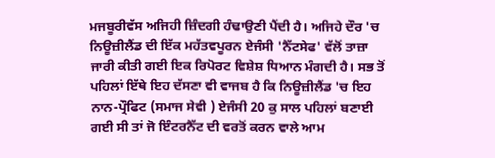ਮਜਬੂਰੀਵੱਸ ਅਜਿਹੀ ਜ਼ਿੰਦਗੀ ਹੰਢਾਉਣੀ ਪੈਂਦੀ ਹੈ। ਅਜਿਹੇ ਦੌਰ 'ਚ ਨਿਊਜ਼ੀਲੈਂਡ ਦੀ ਇੱਕ ਮਹੱਤਵਪੂਰਨ ਏਜੰਸੀ 'ਨੈੱਟਸੇਫ' ਵੱਲੋਂ ਤਾਜ਼ਾ ਜਾਰੀ ਕੀਤੀ ਗਈ ਇਕ ਰਿਪੋਰਟ ਵਿਸ਼ੇਸ਼ ਧਿਆਨ ਮੰਗਦੀ ਹੈ। ਸਭ ਤੋਂ ਪਹਿਲਾਂ ਇੱਥੇ ਇਹ ਦੱਸਣਾ ਵੀ ਵਾਜਬ ਹੈ ਕਿ ਨਿਊਜ਼ੀਲੈਂਡ 'ਚ ਇਹ ਨਾਨ-ਪ੍ਰੌਫਿਟ (ਸਮਾਜ ਸੇਵੀ ) ਏਜੰਸੀ 20 ਕੁ ਸਾਲ ਪਹਿਲਾਂ ਬਣਾਈ ਗਈ ਸੀ ਤਾਂ ਜੋ ਇੰਟਰਨੈੱਟ ਦੀ ਵਰਤੋਂ ਕਰਨ ਵਾਲੇ ਆਮ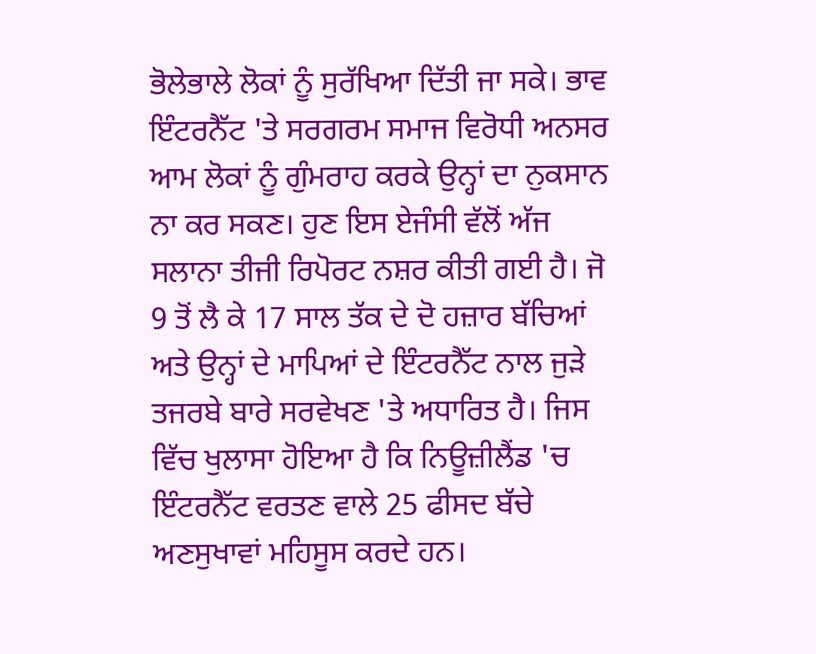ਭੋਲੇਭਾਲੇ ਲੋਕਾਂ ਨੂੰ ਸੁਰੱਖਿਆ ਦਿੱਤੀ ਜਾ ਸਕੇ। ਭਾਵ ਇੰਟਰਨੈੱਟ 'ਤੇ ਸਰਗਰਮ ਸਮਾਜ ਵਿਰੋਧੀ ਅਨਸਰ ਆਮ ਲੋਕਾਂ ਨੂੰ ਗੁੰਮਰਾਹ ਕਰਕੇ ਉਨ੍ਹਾਂ ਦਾ ਨੁਕਸਾਨ ਨਾ ਕਰ ਸਕਣ। ਹੁਣ ਇਸ ਏਜੰਸੀ ਵੱਲੋਂ ਅੱਜ ਸਲਾਨਾ ਤੀਜੀ ਰਿਪੋਰਟ ਨਸ਼ਰ ਕੀਤੀ ਗਈ ਹੈ। ਜੋ 9 ਤੋਂ ਲੈ ਕੇ 17 ਸਾਲ ਤੱਕ ਦੇ ਦੋ ਹਜ਼ਾਰ ਬੱਚਿਆਂ ਅਤੇ ਉਨ੍ਹਾਂ ਦੇ ਮਾਪਿਆਂ ਦੇ ਇੰਟਰਨੈੱਟ ਨਾਲ ਜੁੜੇ ਤਜਰਬੇ ਬਾਰੇ ਸਰਵੇਖਣ 'ਤੇ ਅਧਾਰਿਤ ਹੈ। ਜਿਸ ਵਿੱਚ ਖੁਲਾਸਾ ਹੋਇਆ ਹੈ ਕਿ ਨਿਊਜ਼ੀਲੈਂਡ 'ਚ ਇੰਟਰਨੈੱਟ ਵਰਤਣ ਵਾਲੇ 25 ਫੀਸਦ ਬੱਚੇ ਅਣਸੁਖਾਵਾਂ ਮਹਿਸੂਸ ਕਰਦੇ ਹਨ।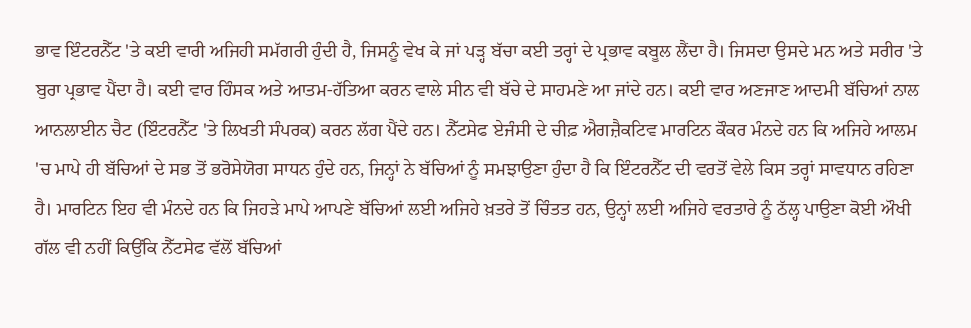ਭਾਵ ਇੰਟਰਨੈੱਟ 'ਤੇ ਕਈ ਵਾਰੀ ਅਜਿਹੀ ਸਮੱਗਰੀ ਹੁੰਦੀ ਹੈ, ਜਿਸਨੂੰ ਵੇਖ ਕੇ ਜਾਂ ਪੜ੍ਹ ਬੱਚਾ ਕਈ ਤਰ੍ਹਾਂ ਦੇ ਪ੍ਰਭਾਵ ਕਬੂਲ ਲੈਂਦਾ ਹੈ। ਜਿਸਦਾ ਉਸਦੇ ਮਨ ਅਤੇ ਸਰੀਰ 'ਤੇ ਬੁਰਾ ਪ੍ਰਭਾਵ ਪੈਂਦਾ ਹੈ। ਕਈ ਵਾਰ ਹਿੰਸਕ ਅਤੇ ਆਤਮ-ਹੱਤਿਆ ਕਰਨ ਵਾਲੇ ਸੀਨ ਵੀ ਬੱਚੇ ਦੇ ਸਾਹਮਣੇ ਆ ਜਾਂਦੇ ਹਨ। ਕਈ ਵਾਰ ਅਣਜਾਣ ਆਦਮੀ ਬੱਚਿਆਂ ਨਾਲ ਆਨਲਾਈਨ ਚੈਟ (ਇੰਟਰਨੈੱਟ 'ਤੇ ਲਿਖਤੀ ਸੰਪਰਕ) ਕਰਨ ਲੱਗ ਪੈਂਦੇ ਹਨ। ਨੈੱਟਸੇਫ ਏਜੰਸੀ ਦੇ ਚੀਫ਼ ਐਗਜ਼ੈਕਟਿਵ ਮਾਰਟਿਨ ਕੌਕਰ ਮੰਨਦੇ ਹਨ ਕਿ ਅਜਿਹੇ ਆਲਮ 'ਚ ਮਾਪੇ ਹੀ ਬੱਚਿਆਂ ਦੇ ਸਭ ਤੋਂ ਭਰੋਸੇਯੋਗ ਸਾਧਨ ਹੁੰਦੇ ਹਨ, ਜਿਨ੍ਹਾਂ ਨੇ ਬੱਚਿਆਂ ਨੂੰ ਸਮਝਾਉਣਾ ਹੁੰਦਾ ਹੈ ਕਿ ਇੰਟਰਨੈੱਟ ਦੀ ਵਰਤੋਂ ਵੇਲੇ ਕਿਸ ਤਰ੍ਹਾਂ ਸਾਵਧਾਨ ਰਹਿਣਾ ਹੈ। ਮਾਰਟਿਨ ਇਹ ਵੀ ਮੰਨਦੇ ਹਨ ਕਿ ਜਿਹੜੇ ਮਾਪੇ ਆਪਣੇ ਬੱਚਿਆਂ ਲਈ ਅਜਿਹੇ ਖ਼ਤਰੇ ਤੋਂ ਚਿੰਤਤ ਹਨ, ਉਨ੍ਹਾਂ ਲਈ ਅਜਿਹੇ ਵਰਤਾਰੇ ਨੂੰ ਠੱਲ੍ਹ ਪਾਉਣਾ ਕੋਈ ਔਖੀ ਗੱਲ ਵੀ ਨਹੀਂ ਕਿਉਂਕਿ ਨੈੱਟਸੇਫ ਵੱਲੋਂ ਬੱਚਿਆਂ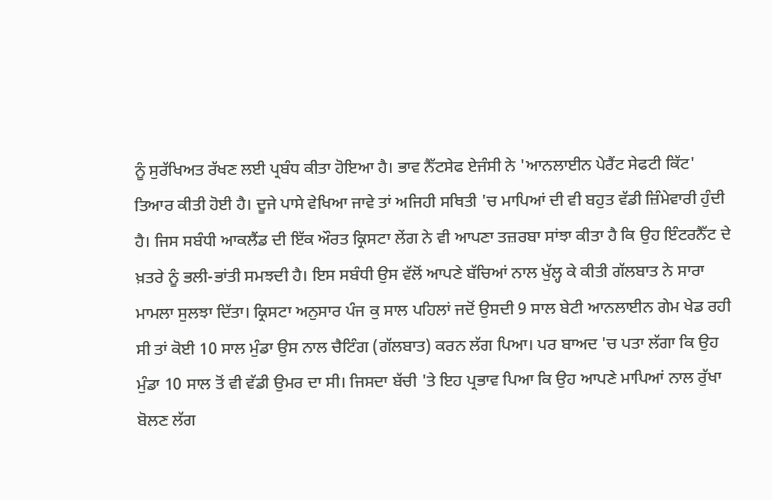ਨੂੰ ਸੁਰੱਖਿਅਤ ਰੱਖਣ ਲਈ ਪ੍ਰਬੰਧ ਕੀਤਾ ਹੋਇਆ ਹੈ। ਭਾਵ ਨੈੱਟਸੇਫ ਏਜੰਸੀ ਨੇ 'ਆਨਲਾਈਨ ਪੇਰੈਂਟ ਸੇਫਟੀ ਕਿੱਟ' ਤਿਆਰ ਕੀਤੀ ਹੋਈ ਹੈ। ਦੂਜੇ ਪਾਸੇ ਵੇਖਿਆ ਜਾਵੇ ਤਾਂ ਅਜਿਹੀ ਸਥਿਤੀ 'ਚ ਮਾਪਿਆਂ ਦੀ ਵੀ ਬਹੁਤ ਵੱਡੀ ਜ਼ਿੰਮੇਵਾਰੀ ਹੁੰਦੀ ਹੈ। ਜਿਸ ਸਬੰਧੀ ਆਕਲੈਂਡ ਦੀ ਇੱਕ ਔਰਤ ਕ੍ਰਿਸਟਾ ਲੇਂਗ ਨੇ ਵੀ ਆਪਣਾ ਤਜ਼ਰਬਾ ਸਾਂਝਾ ਕੀਤਾ ਹੈ ਕਿ ਉਹ ਇੰਟਰਨੈੱਟ ਦੇ ਖ਼ਤਰੇ ਨੂੰ ਭਲੀ-ਭਾਂਤੀ ਸਮਝਦੀ ਹੈ। ਇਸ ਸਬੰਧੀ ਉਸ ਵੱਲੋਂ ਆਪਣੇ ਬੱਚਿਆਂ ਨਾਲ ਖੁੱਲ੍ਹ ਕੇ ਕੀਤੀ ਗੱਲਬਾਤ ਨੇ ਸਾਰਾ ਮਾਮਲਾ ਸੁਲਝਾ ਦਿੱਤਾ। ਕ੍ਰਿਸਟਾ ਅਨੁਸਾਰ ਪੰਜ ਕੁ ਸਾਲ ਪਹਿਲਾਂ ਜਦੋਂ ਉਸਦੀ 9 ਸਾਲ ਬੇਟੀ ਆਨਲਾਈਨ ਗੇਮ ਖੇਡ ਰਹੀ ਸੀ ਤਾਂ ਕੋਈ 10 ਸਾਲ ਮੁੰਡਾ ਉਸ ਨਾਲ ਚੈਟਿੰਗ (ਗੱਲਬਾਤ) ਕਰਨ ਲੱਗ ਪਿਆ। ਪਰ ਬਾਅਦ 'ਚ ਪਤਾ ਲੱਗਾ ਕਿ ਉਹ ਮੁੰਡਾ 10 ਸਾਲ ਤੋਂ ਵੀ ਵੱਡੀ ਉਮਰ ਦਾ ਸੀ। ਜਿਸਦਾ ਬੱਚੀ 'ਤੇ ਇਹ ਪ੍ਰਭਾਵ ਪਿਆ ਕਿ ਉਹ ਆਪਣੇ ਮਾਪਿਆਂ ਨਾਲ ਰੁੱਖਾ ਬੋਲਣ ਲੱਗ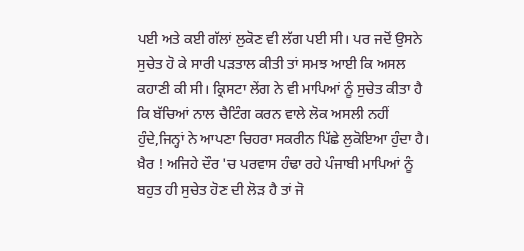ਪਈ ਅਤੇ ਕਈ ਗੱਲਾਂ ਲੁਕੋਣ ਵੀ ਲੱਗ ਪਈ ਸੀ। ਪਰ ਜਦੋਂ ਉਸਨੇ ਸੁਚੇਤ ਹੋ ਕੇ ਸਾਰੀ ਪੜਤਾਲ ਕੀਤੀ ਤਾਂ ਸਮਝ ਆਈ ਕਿ ਅਸਲ ਕਹਾਣੀ ਕੀ ਸੀ। ਕ੍ਰਿਸਟਾ ਲੇਂਗ ਨੇ ਵੀ ਮਾਪਿਆਂ ਨੂੰ ਸੁਚੇਤ ਕੀਤਾ ਹੈ ਕਿ ਬੱਚਿਆਂ ਨਾਲ ਚੈਟਿੰਗ ਕਰਨ ਵਾਲੇ ਲੋਕ ਅਸਲੀ ਨਹੀਂ ਹੁੰਦੇ,ਜਿਨ੍ਹਾਂ ਨੇ ਆਪਣਾ ਚਿਹਰਾ ਸਕਰੀਨ ਪਿੱਛੇ ਲੁਕੋਇਆ ਹੁੰਦਾ ਹੈ।
ਖ਼ੈਰ ! ਅਜਿਹੇ ਦੌਰ 'ਚ ਪਰਵਾਸ ਹੰਢਾ ਰਹੇ ਪੰਜਾਬੀ ਮਾਪਿਆਂ ਨੂੰ ਬਹੁਤ ਹੀ ਸੁਚੇਤ ਹੋਣ ਦੀ ਲੋੜ ਹੈ ਤਾਂ ਜੋ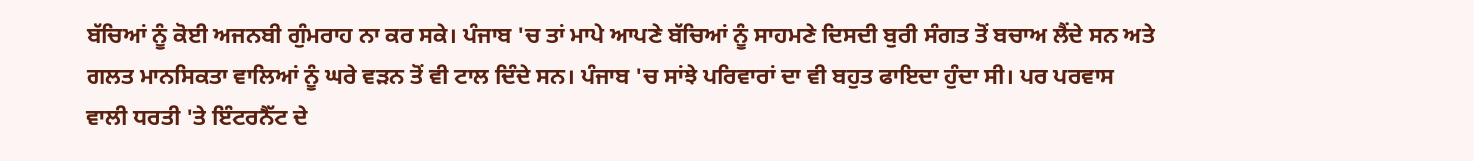ਬੱਚਿਆਂ ਨੂੰ ਕੋਈ ਅਜਨਬੀ ਗੁੰਮਰਾਹ ਨਾ ਕਰ ਸਕੇ। ਪੰਜਾਬ 'ਚ ਤਾਂ ਮਾਪੇ ਆਪਣੇ ਬੱਚਿਆਂ ਨੂੰ ਸਾਹਮਣੇ ਦਿਸਦੀ ਬੁਰੀ ਸੰਗਤ ਤੋਂ ਬਚਾਅ ਲੈਂਦੇ ਸਨ ਅਤੇ ਗਲਤ ਮਾਨਸਿਕਤਾ ਵਾਲਿਆਂ ਨੂੰ ਘਰੇ ਵੜਨ ਤੋਂ ਵੀ ਟਾਲ ਦਿੰਦੇ ਸਨ। ਪੰਜਾਬ 'ਚ ਸਾਂਝੇ ਪਰਿਵਾਰਾਂ ਦਾ ਵੀ ਬਹੁਤ ਫਾਇਦਾ ਹੁੰਦਾ ਸੀ। ਪਰ ਪਰਵਾਸ ਵਾਲੀ ਧਰਤੀ 'ਤੇ ਇੰਟਰਨੈੱਟ ਦੇ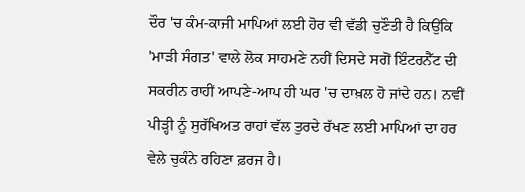ਦੌਰ 'ਚ ਕੰਮ-ਕਾਜੀ ਮਾਪਿਆਂ ਲਈ ਹੋਰ ਵੀ ਵੱਡੀ ਚੁਣੌਤੀ ਹੈ ਕਿਉਂਕਿ 'ਮਾੜੀ ਸੰਗਤ' ਵਾਲੇ ਲੋਕ ਸਾਹਮਣੇ ਨਹੀਂ ਦਿਸਦੇ ਸਗੋਂ ਇੰਟਰਨੈੱਟ ਦੀ ਸਕਰੀਨ ਰਾਹੀਂ ਆਪਣੇ-ਆਪ ਹੀ ਘਰ 'ਚ ਦਾਖ਼ਲ ਹੋ ਜਾਂਦੇ ਹਨ। ਨਵੀਂ ਪੀੜ੍ਹੀ ਨੂੰ ਸੁਰੱਖਿਅਤ ਰਾਹਾਂ ਵੱਲ ਤੁਰਦੇ ਰੱਖਣ ਲਈ ਮਾਪਿਆਂ ਦਾ ਹਰ ਵੇਲੇ ਚੁਕੰਨੇ ਰਹਿਣਾ ਫ਼ਰਜ ਹੈ।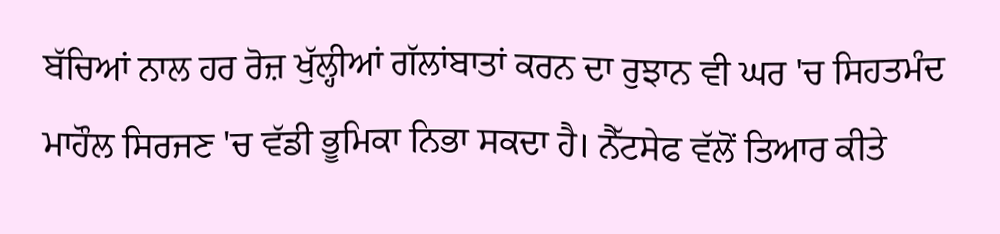ਬੱਚਿਆਂ ਨਾਲ ਹਰ ਰੋਜ਼ ਖੁੱਲ੍ਹੀਆਂ ਗੱਲਾਂਬਾਤਾਂ ਕਰਨ ਦਾ ਰੁਝਾਨ ਵੀ ਘਰ 'ਚ ਸਿਹਤਮੰਦ ਮਾਹੌਲ ਸਿਰਜਣ 'ਚ ਵੱਡੀ ਭੂਮਿਕਾ ਨਿਭਾ ਸਕਦਾ ਹੈ। ਨੈੱਟਸੇਫ ਵੱਲੋਂ ਤਿਆਰ ਕੀਤੇ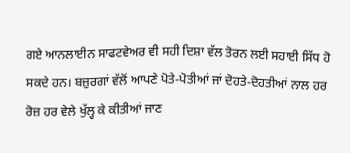ਗਏ ਆਨਲਾਈਨ ਸਾਫਟਵੇਅਰ ਵੀ ਸਹੀ ਦਿਸ਼ਾ ਵੱਲ ਤੋਰਨ ਲਈ ਸਹਾਈ ਸਿੱਧ ਹੋ ਸਕਦੇ ਹਨ। ਬਜ਼ੁਰਗਾਂ ਵੱਲੋਂ ਆਪਣੇ ਪੋਤੇ-ਪੋਤੀਆਂ ਜਾਂ ਦੋਹਤੇ-ਦੋਹਤੀਆਂ ਨਾਲ ਹਰ ਰੋਜ਼ ਹਰ ਵੇਲੇ ਖੁੱਲ੍ਹ ਕੇ ਕੀਤੀਆਂ ਜਾਣ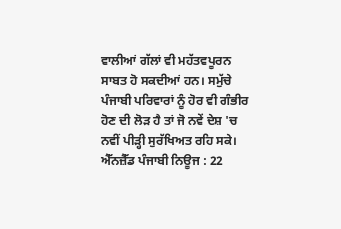ਵਾਲੀਆਂ ਗੱਲਾਂ ਵੀ ਮਹੱਤਵਪੂਰਨ ਸਾਬਤ ਹੋ ਸਕਦੀਆਂ ਹਨ। ਸਮੁੱਚੇ ਪੰਜਾਬੀ ਪਰਿਵਾਰਾਂ ਨੂੰ ਹੋਰ ਵੀ ਗੰਭੀਰ ਹੋਣ ਦੀ ਲੋੜ ਹੈ ਤਾਂ ਜੋ ਨਵੇਂ ਦੇਸ਼ 'ਚ ਨਵੀਂ ਪੀੜ੍ਹੀ ਸੁਰੱਖਿਅਤ ਰਹਿ ਸਕੇ।
ਐੱਨਜ਼ੈੱਡ ਪੰਜਾਬੀ ਨਿਊਜ : 22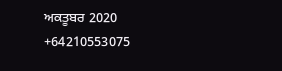ਅਕਤੂਬਰ 2020
+64210553075